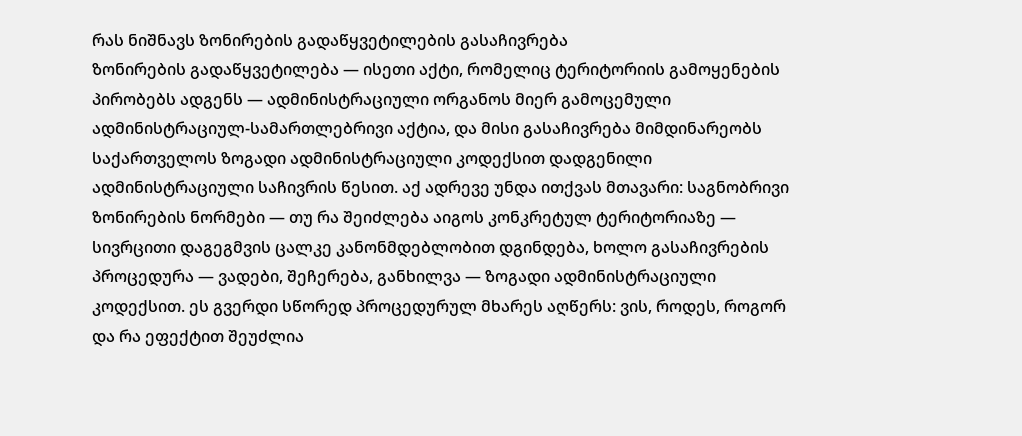რას ნიშნავს ზონირების გადაწყვეტილების გასაჩივრება
ზონირების გადაწყვეტილება — ისეთი აქტი, რომელიც ტერიტორიის გამოყენების პირობებს ადგენს — ადმინისტრაციული ორგანოს მიერ გამოცემული ადმინისტრაციულ-სამართლებრივი აქტია, და მისი გასაჩივრება მიმდინარეობს საქართველოს ზოგადი ადმინისტრაციული კოდექსით დადგენილი ადმინისტრაციული საჩივრის წესით. აქ ადრევე უნდა ითქვას მთავარი: საგნობრივი ზონირების ნორმები — თუ რა შეიძლება აიგოს კონკრეტულ ტერიტორიაზე — სივრცითი დაგეგმვის ცალკე კანონმდებლობით დგინდება, ხოლო გასაჩივრების პროცედურა — ვადები, შეჩერება, განხილვა — ზოგადი ადმინისტრაციული კოდექსით. ეს გვერდი სწორედ პროცედურულ მხარეს აღწერს: ვის, როდეს, როგორ და რა ეფექტით შეუძლია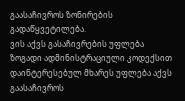გაასაჩივროს ზონირების გადაწყვეტილება.
ვის აქვს გასაჩივრების უფლება
ზოგადი ადმინისტრაციული კოდექსით დაინტერესებულ მხარეს უფლება აქვს გაასაჩივროს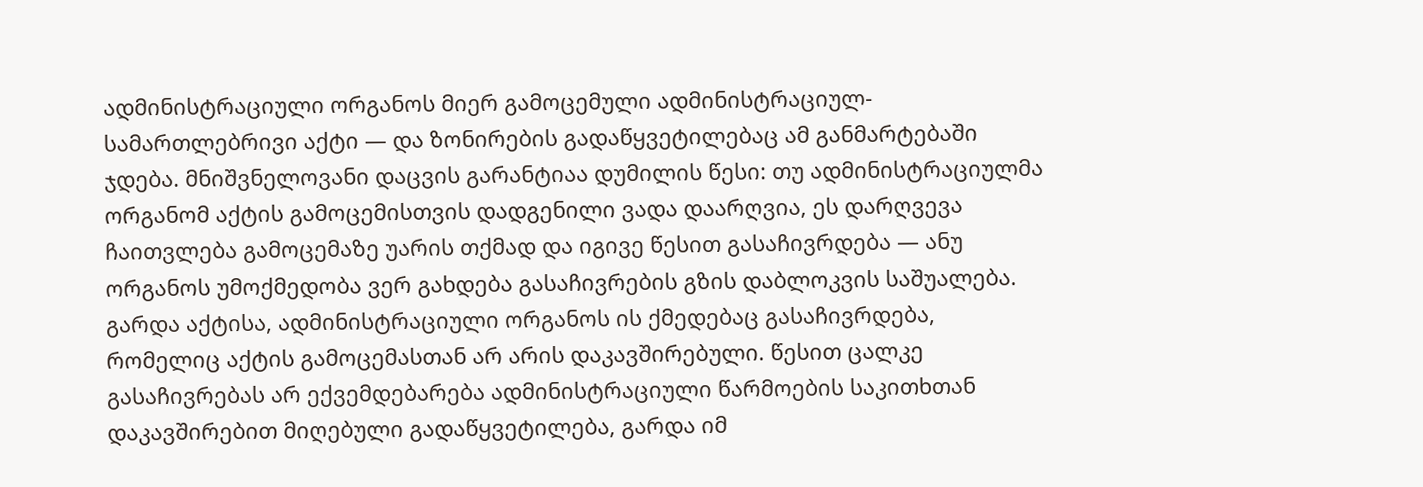ადმინისტრაციული ორგანოს მიერ გამოცემული ადმინისტრაციულ-სამართლებრივი აქტი — და ზონირების გადაწყვეტილებაც ამ განმარტებაში ჯდება. მნიშვნელოვანი დაცვის გარანტიაა დუმილის წესი: თუ ადმინისტრაციულმა ორგანომ აქტის გამოცემისთვის დადგენილი ვადა დაარღვია, ეს დარღვევა ჩაითვლება გამოცემაზე უარის თქმად და იგივე წესით გასაჩივრდება — ანუ ორგანოს უმოქმედობა ვერ გახდება გასაჩივრების გზის დაბლოკვის საშუალება. გარდა აქტისა, ადმინისტრაციული ორგანოს ის ქმედებაც გასაჩივრდება, რომელიც აქტის გამოცემასთან არ არის დაკავშირებული. წესით ცალკე გასაჩივრებას არ ექვემდებარება ადმინისტრაციული წარმოების საკითხთან დაკავშირებით მიღებული გადაწყვეტილება, გარდა იმ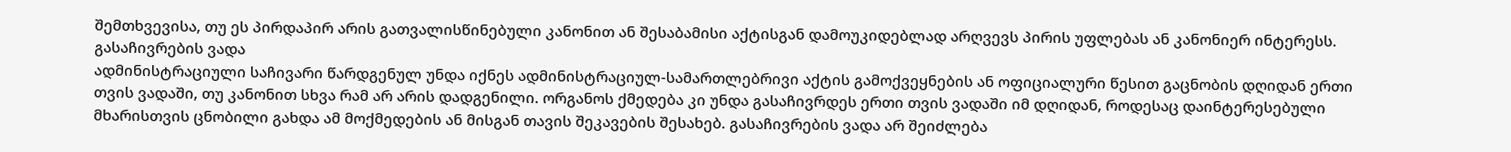შემთხვევისა, თუ ეს პირდაპირ არის გათვალისწინებული კანონით ან შესაბამისი აქტისგან დამოუკიდებლად არღვევს პირის უფლებას ან კანონიერ ინტერესს.
გასაჩივრების ვადა
ადმინისტრაციული საჩივარი წარდგენულ უნდა იქნეს ადმინისტრაციულ-სამართლებრივი აქტის გამოქვეყნების ან ოფიციალური წესით გაცნობის დღიდან ერთი თვის ვადაში, თუ კანონით სხვა რამ არ არის დადგენილი. ორგანოს ქმედება კი უნდა გასაჩივრდეს ერთი თვის ვადაში იმ დღიდან, როდესაც დაინტერესებული მხარისთვის ცნობილი გახდა ამ მოქმედების ან მისგან თავის შეკავების შესახებ. გასაჩივრების ვადა არ შეიძლება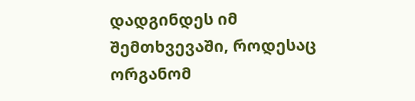დადგინდეს იმ შემთხვევაში, როდესაც ორგანომ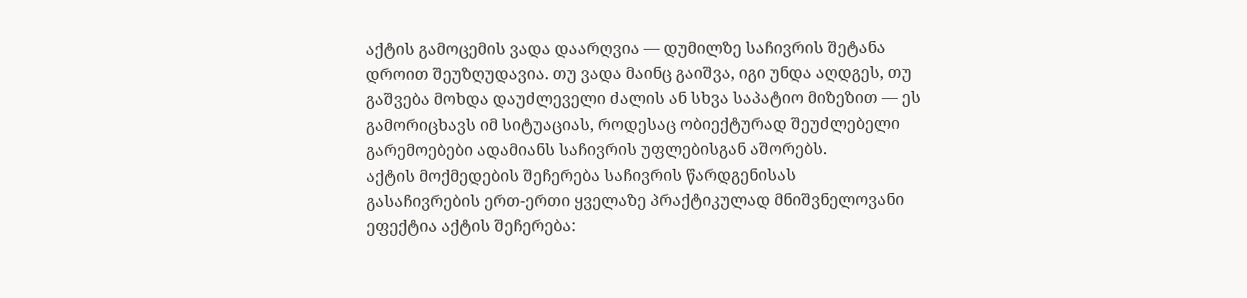აქტის გამოცემის ვადა დაარღვია — დუმილზე საჩივრის შეტანა დროით შეუზღუდავია. თუ ვადა მაინც გაიშვა, იგი უნდა აღდგეს, თუ გაშვება მოხდა დაუძლეველი ძალის ან სხვა საპატიო მიზეზით — ეს გამორიცხავს იმ სიტუაციას, როდესაც ობიექტურად შეუძლებელი გარემოებები ადამიანს საჩივრის უფლებისგან აშორებს.
აქტის მოქმედების შეჩერება საჩივრის წარდგენისას
გასაჩივრების ერთ-ერთი ყველაზე პრაქტიკულად მნიშვნელოვანი ეფექტია აქტის შეჩერება: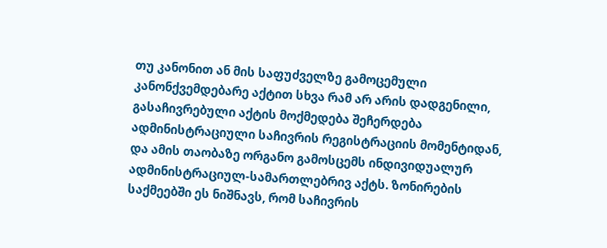თუ კანონით ან მის საფუძველზე გამოცემული კანონქვემდებარე აქტით სხვა რამ არ არის დადგენილი, გასაჩივრებული აქტის მოქმედება შეჩერდება ადმინისტრაციული საჩივრის რეგისტრაციის მომენტიდან, და ამის თაობაზე ორგანო გამოსცემს ინდივიდუალურ ადმინისტრაციულ-სამართლებრივ აქტს. ზონირების საქმეებში ეს ნიშნავს, რომ საჩივრის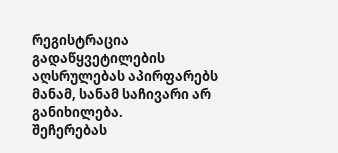რეგისტრაცია გადაწყვეტილების აღსრულებას აპირფარებს მანამ, სანამ საჩივარი არ განიხილება.
შეჩერებას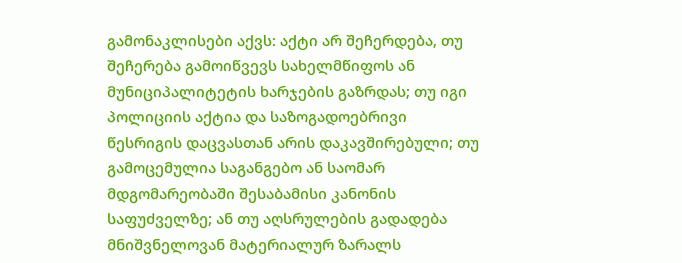გამონაკლისები აქვს: აქტი არ შეჩერდება, თუ შეჩერება გამოიწვევს სახელმწიფოს ან მუნიციპალიტეტის ხარჯების გაზრდას; თუ იგი პოლიციის აქტია და საზოგადოებრივი წესრიგის დაცვასთან არის დაკავშირებული; თუ გამოცემულია საგანგებო ან საომარ მდგომარეობაში შესაბამისი კანონის საფუძველზე; ან თუ აღსრულების გადადება მნიშვნელოვან მატერიალურ ზარალს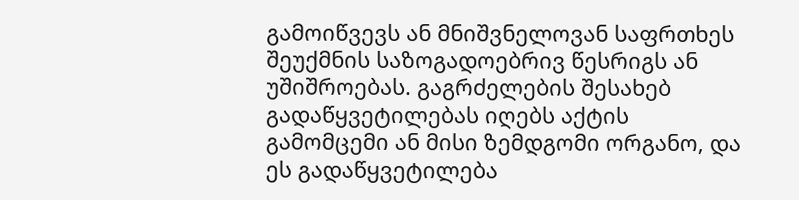გამოიწვევს ან მნიშვნელოვან საფრთხეს შეუქმნის საზოგადოებრივ წესრიგს ან უშიშროებას. გაგრძელების შესახებ გადაწყვეტილებას იღებს აქტის გამომცემი ან მისი ზემდგომი ორგანო, და ეს გადაწყვეტილება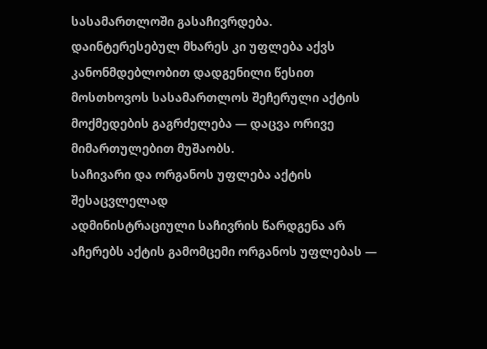სასამართლოში გასაჩივრდება. დაინტერესებულ მხარეს კი უფლება აქვს კანონმდებლობით დადგენილი წესით მოსთხოვოს სასამართლოს შეჩერული აქტის მოქმედების გაგრძელება — დაცვა ორივე მიმართულებით მუშაობს.
საჩივარი და ორგანოს უფლება აქტის შესაცვლელად
ადმინისტრაციული საჩივრის წარდგენა არ აჩერებს აქტის გამომცემი ორგანოს უფლებას —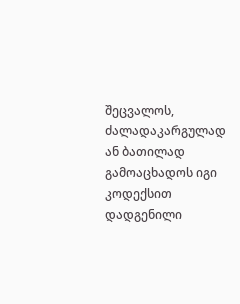შეცვალოს, ძალადაკარგულად ან ბათილად გამოაცხადოს იგი კოდექსით დადგენილი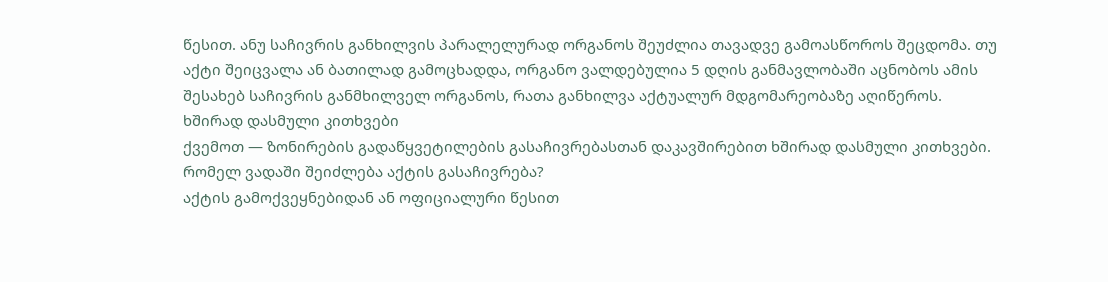წესით. ანუ საჩივრის განხილვის პარალელურად ორგანოს შეუძლია თავადვე გამოასწოროს შეცდომა. თუ აქტი შეიცვალა ან ბათილად გამოცხადდა, ორგანო ვალდებულია 5 დღის განმავლობაში აცნობოს ამის შესახებ საჩივრის განმხილველ ორგანოს, რათა განხილვა აქტუალურ მდგომარეობაზე აღიწეროს.
ხშირად დასმული კითხვები
ქვემოთ — ზონირების გადაწყვეტილების გასაჩივრებასთან დაკავშირებით ხშირად დასმული კითხვები.
რომელ ვადაში შეიძლება აქტის გასაჩივრება?
აქტის გამოქვეყნებიდან ან ოფიციალური წესით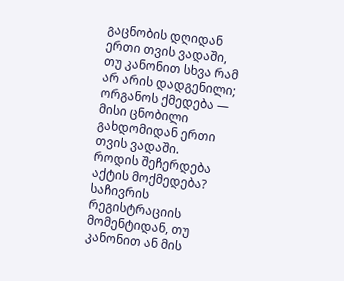გაცნობის დღიდან ერთი თვის ვადაში, თუ კანონით სხვა რამ არ არის დადგენილი; ორგანოს ქმედება — მისი ცნობილი გახდომიდან ერთი თვის ვადაში.
როდის შეჩერდება აქტის მოქმედება?
საჩივრის რეგისტრაციის მომენტიდან, თუ კანონით ან მის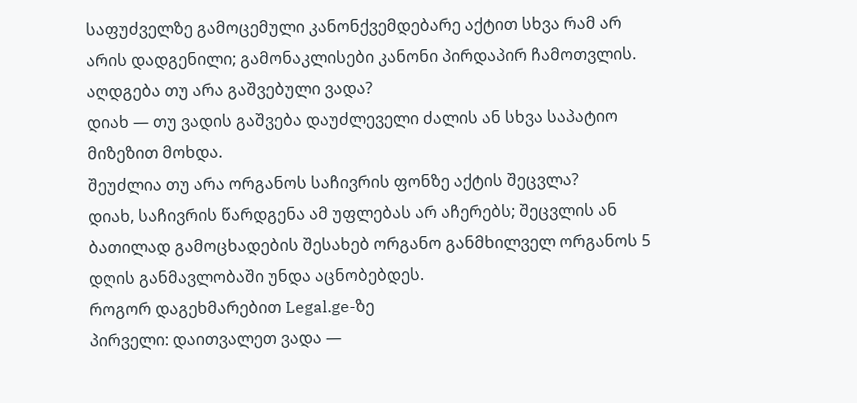საფუძველზე გამოცემული კანონქვემდებარე აქტით სხვა რამ არ არის დადგენილი; გამონაკლისები კანონი პირდაპირ ჩამოთვლის.
აღდგება თუ არა გაშვებული ვადა?
დიახ — თუ ვადის გაშვება დაუძლეველი ძალის ან სხვა საპატიო მიზეზით მოხდა.
შეუძლია თუ არა ორგანოს საჩივრის ფონზე აქტის შეცვლა?
დიახ, საჩივრის წარდგენა ამ უფლებას არ აჩერებს; შეცვლის ან ბათილად გამოცხადების შესახებ ორგანო განმხილველ ორგანოს 5 დღის განმავლობაში უნდა აცნობებდეს.
როგორ დაგეხმარებით Legal.ge-ზე
პირველი: დაითვალეთ ვადა —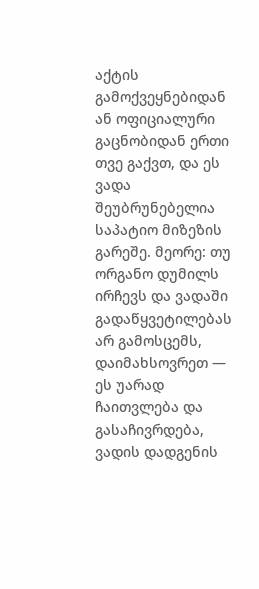აქტის გამოქვეყნებიდან ან ოფიციალური გაცნობიდან ერთი თვე გაქვთ, და ეს ვადა შეუბრუნებელია საპატიო მიზეზის გარეშე. მეორე: თუ ორგანო დუმილს ირჩევს და ვადაში გადაწყვეტილებას არ გამოსცემს, დაიმახსოვრეთ — ეს უარად ჩაითვლება და გასაჩივრდება, ვადის დადგენის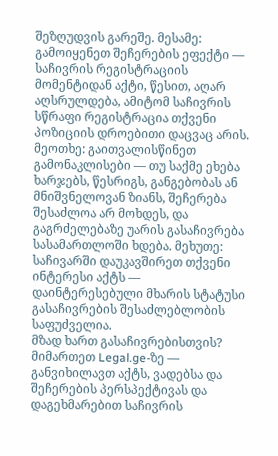შეზღუდვის გარეშე. მესამე: გამოიყენეთ შეჩერების ეფექტი — საჩივრის რეგისტრაციის მომენტიდან აქტი, წესით, აღარ აღსრულდება, ამიტომ საჩივრის სწრაფი რეგისტრაცია თქვენი პოზიციის დროებითი დაცვაც არის. მეოთხე: გაითვალისწინეთ გამონაკლისები — თუ საქმე ეხება ხარჯებს, წესრიგს, განგებობას ან მნიშვნელოვან ზიანს, შეჩერება შესაძლოა არ მოხდეს, და გაგრძელებაზე უარის გასაჩივრება სასამართლოში ხდება. მეხუთე: საჩივარში დაუკავშირეთ თქვენი ინტერესი აქტს — დაინტერესებული მხარის სტატუსი გასაჩივრების შესაძლებლობის საფუძველია.
მზად ხართ გასაჩივრებისთვის? მიმართეთ Legal.ge-ზე — განვიხილავთ აქტს, ვადებსა და შეჩერების პერსპექტივას და დაგეხმარებით საჩივრის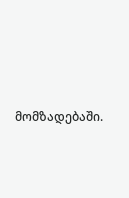მომზადებაში.